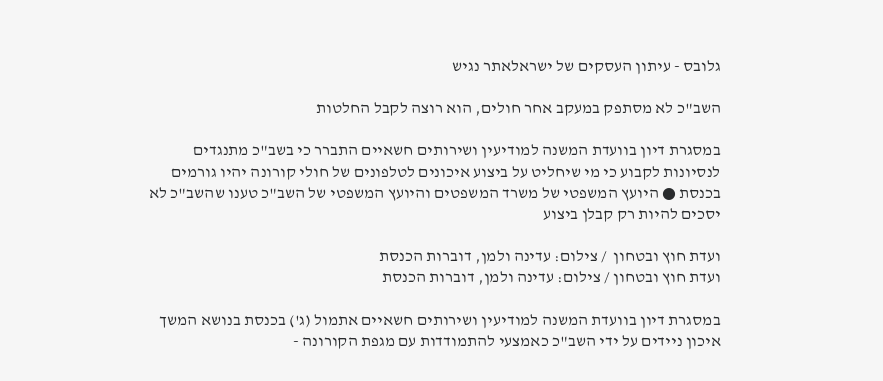גלובס - עיתון העסקים של ישראלאתר נגיש

השב"כ לא מסתפק במעקב אחר חולים, הוא רוצה לקבל החלטות

במסגרת דיון בוועדת המשנה למודיעין ושירותים חשאיים התברר כי בשב"כ מתנגדים לנסיונות לקבוע כי מי שיחליט על ביצוע איכונים לטלפונים של חולי קורונה יהיו גורמים בכנסת ● היועץ המשפטי של משרד המשפטים והיועץ המשפטי של השב"כ טענו שהשב"כ לא יסכים להיות רק קבלן ביצוע

ועדת חוץ ובטחון  / צילום: עדינה ולמן, דוברות הכנסת
ועדת חוץ ובטחון / צילום: עדינה ולמן, דוברות הכנסת

במסגרת דיון בוועדת המשנה למודיעין ושירותים חשאיים אתמול (ג') בכנסת בנושא המשך איכון ניידים על ידי השב"כ כאמצעי להתמודדות עם מגפת הקורונה -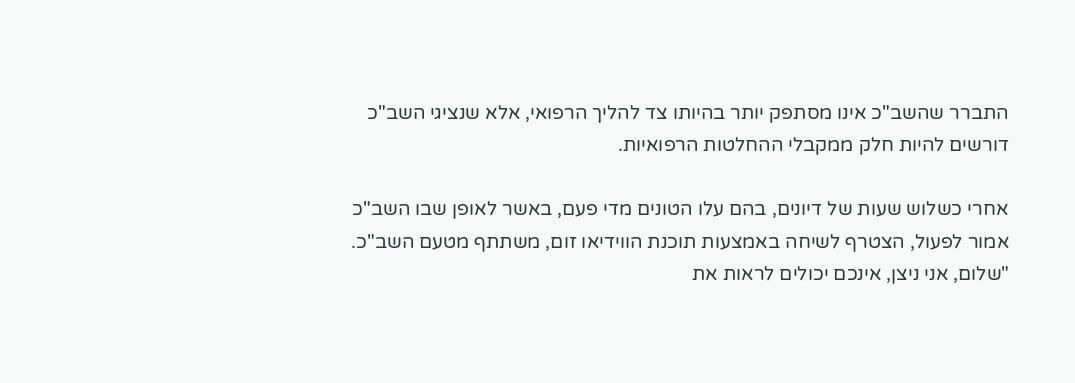התברר שהשב"כ אינו מסתפק יותר בהיותו צד להליך הרפואי, אלא שנציגי השב"כ דורשים להיות חלק ממקבלי ההחלטות הרפואיות.

אחרי כשלוש שעות של דיונים, בהם עלו הטונים מדי פעם, באשר לאופן שבו השב"כ אמור לפעול, הצטרף לשיחה באמצעות תוכנת הווידיאו זום, משתתף מטעם השב"כ. "שלום, אני ניצן, אינכם יכולים לראות את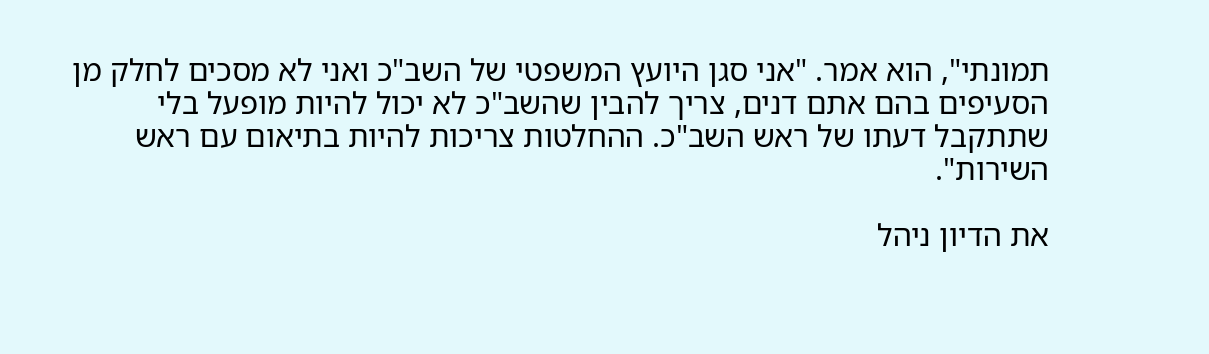תמונתי", הוא אמר. "אני סגן היועץ המשפטי של השב"כ ואני לא מסכים לחלק מן הסעיפים בהם אתם דנים, צריך להבין שהשב"כ לא יכול להיות מופעל בלי שתתקבל דעתו של ראש השב"כ. ההחלטות צריכות להיות בתיאום עם ראש השירות".

את הדיון ניהל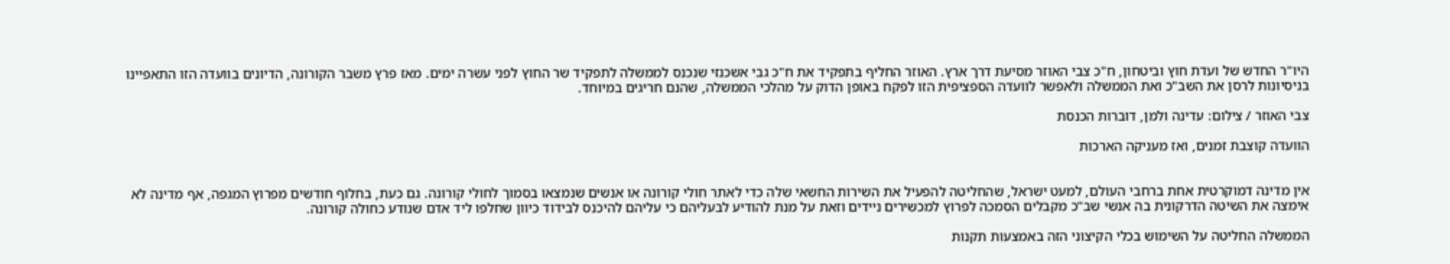היו"ר החדש של ועדת חוץ וביטחון, ח"כ צבי האוזר מסיעת דרך ארץ. האוזר החליף בתפקיד את ח"כ גבי אשכנזי שנכנס לממשלה לתפקיד שר החוץ לפני עשרה ימים. מאז פרץ משבר הקורונה, הדיונים בוועדה הזו התאפיינו בניסיונות לרסן את השב"כ ואת הממשלה ולאפשר לוועדה הספציפית הזו לפקח באופן הדוק על מהלכי הממשלה, שהנם חריגים במיוחד.

צבי האוזר / צילום: עדינה ולמן, דוברות הכנסת

הוועדה קוצבת זמנים, ואז מעניקה הארכות


אין מדינה דמוקרטית אחת ברחבי העולם, למעט ישראל, שהחליטה להפעיל את השירות החשאי שלה כדי לאתר חולי קורונה או אנשים שנמצאו בסמוך לחולי קורונה. גם כעת, בחלוף חודשים מפרוץ המגפה, אף מדינה לא אימצה את השיטה הדרקונית בה אנשי שב"כ מקבלים הסמכה לפרוץ למכשירים ניידים וזאת על מנת להודיע לבעליהם כי עליהם להיכנס לבידוד כיוון שחלפו ליד אדם שנודע כחולה קורונה.

הממשלה החליטה על השימוש בכלי הקיצוני הזה באמצעות תקנות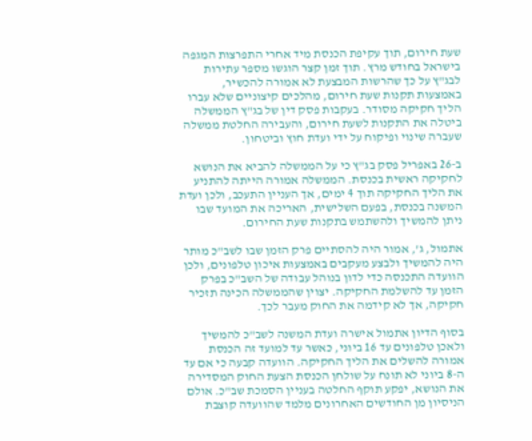שעת חירום, תוך עקיפת הכנסת מיד אחרי התפרצות המגפה בישראל בחודש מרץ. תוך זמן קצר הוגשו מספר עתירות לבג"ץ על כך שהרשות המבצעת לא אמורה להכשיר, באמצעות תקנות שעת חירום, מהלכים קיצוניים שלא עברו הליך חקיקה מסודר. בעקבות פסק דין של בג"ץ הממשלה ביטלה את התקנות לשעת חירום, והעבירה החלטת ממשלה שעברה שינוי ופיקוח על ידי ועדת חוץ וביטחון.

ב-26 באפריל פסק בג"ץ כי על הממשלה להביא את הנושא לחקיקה ראשית בכנסת. הממשלה אמורה הייתה להתניע את הליך החקיקה תוך 4 ימים, אך העניין התעכב, ולכן ועדת המשנה בכנסת, בפעם השלישית, האריכה את המועד שבו ניתן להמשיך ולהשתמש בתקנות שעת החירום.

אתמול, ג', אמור היה להסתיים פרק הזמן שבו לשב"כ מותר היה להמשיך ולבצע מעקבים באמצעות איכון טלפונים, ולכן הוועדה התכנסה כדי לדון בנוהל עבודה של השב"כ בפרק הזמן עד להשלמת החקיקה. יצוין שהממשלה הכינה תזכיר חקיקה, אך לא קידמה את החוק מעבר לכך.

בסוף הדיון אתמול אישרה ועדת המשנה לשב"כ להמשיך ולאכן טלפונים עד 16 ביוני, כאשר עד למועד זה הכנסת אמורה להשלים את הליך החקיקה. הוועדה קבעה כי אם עד ה-8 ביוני לא תונח על שולחן הכנסת הצעת החוק המסדירה את הנושא, יפקע תוקף החלטה בעניין הסמכת שב"כ. אולם הניסיון מן החודשים האחרונים מלמד שהוועדה קוצבת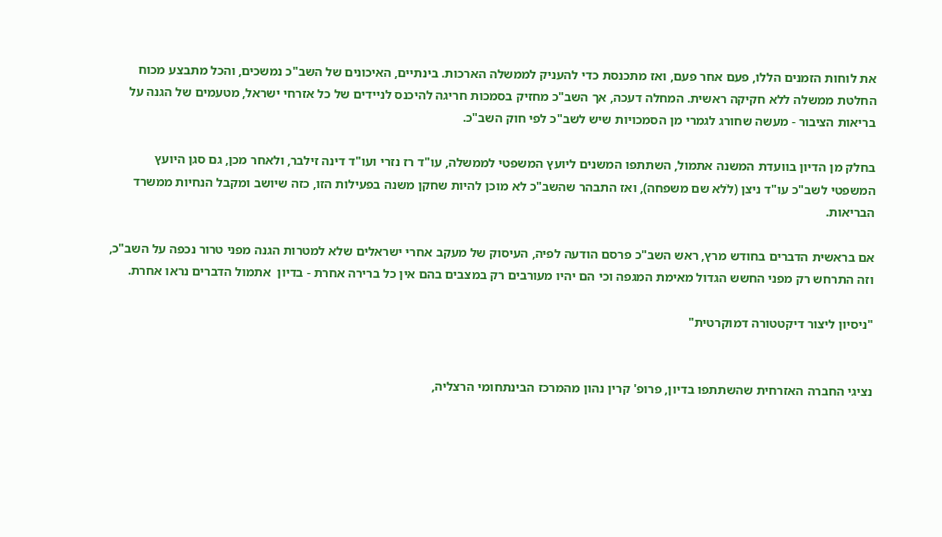את לוחות הזמנים הללו, פעם אחר פעם, ואז מתכנסת כדי להעניק לממשלה הארכות. בינתיים, האיכונים של השב"כ נמשכים, והכל מתבצע מכוח החלטת ממשלה ללא חקיקה ראשית. המחלה דעכה, אך השב"כ מחזיק בסמכות חריגה להיכנס לניידים של כל אזרחי ישראל, מטעמים של הגנה על בריאות הציבור - מעשה שחורג לגמרי מן הסמכויות שיש לשב"כ לפי חוק השב"כ.

בחלק מן הדיון בוועדת המשנה אתמול, השתתפו המשנים ליועץ המשפטי לממשלה, עו"ד רז נזרי ועו"ד דינה זילבר, ולאחר מכן, גם סגן היועץ המשפטי לשב"כ עו"ד ניצן (לֹלא שם משפחה), ואז התבהר שהשב"כ לא מוכן להיות שחקן משנה בפעילות הזו, כזה שיושב ומקבל הנחיות ממשרד הבריאות.

אם בראשית הדברים בחודש מרץ, ראש השב"כ פרסם הודעה לפיה, העיסוק של מעקב אחרי ישראלים שלא למטרות הגנה מפני טרור נכפה על השב"כ, וזה התרחש רק מפני החשש הגדול מאימת המגפה וכי הם יהיו מעורבים רק במצבים בהם אין כל ברירה אחרת - בדיון  אתמול הדברים נראו אחרת.

"ניסיון ליצור דיקטטורה דמוקרטית"


נציגי החברה האזרחית שהשתתפו בדיון, פרופ' קרין נהון מהמרכז הבינתחומי הרצליה,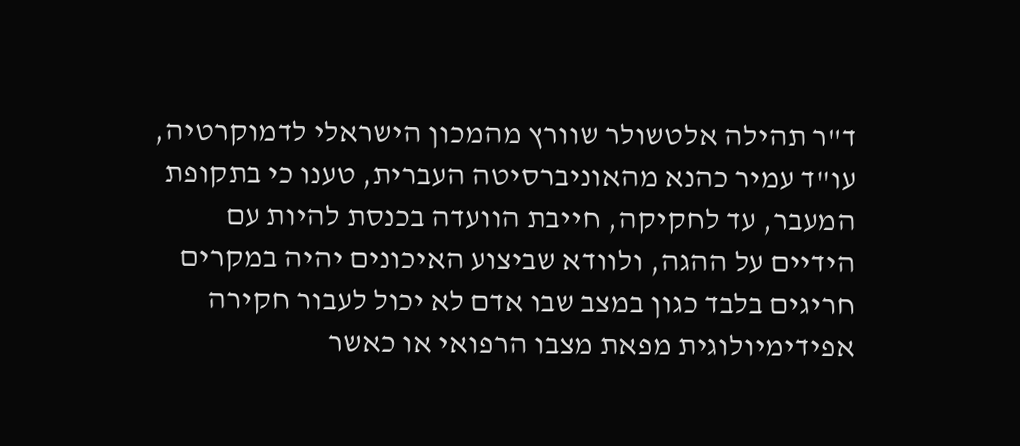ד"ר תהילה אלטשולר שוורץ מהמכון הישראלי לדמוקרטיה, עו"ד עמיר כהנא מהאוניברסיטה העברית, טענו כי בתקופת המעבר, עד לחקיקה, חייבת הוועדה בכנסת להיות עם הידיים על ההגה, ולוודא שביצוע האיכונים יהיה במקרים חריגים בלבד כגון במצב שבו אדם לא יכול לעבור חקירה אפידימיולוגית מפאת מצבו הרפואי או כאשר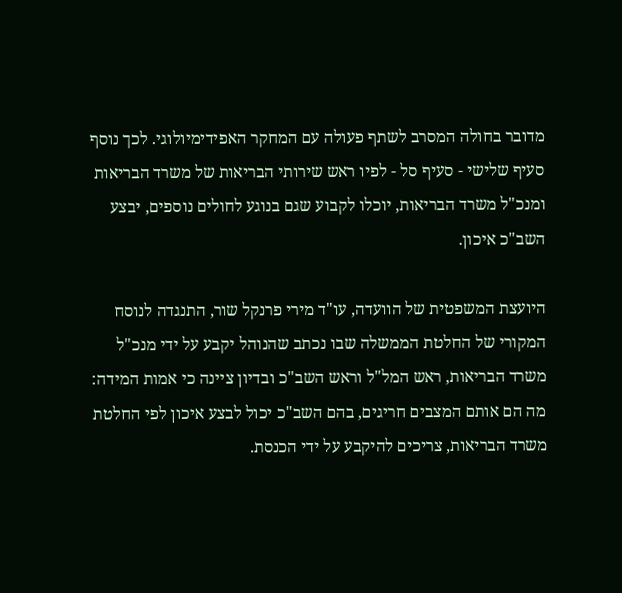מדובר בחולה המסרב לשתף פעולה עם המחקר האפידימיולוגי. לכך נוסף סעיף שלישי - סעיף סל - לפיו ראש שירותי הבריאות של משרד הבריאות ומנכ"ל משרד הבריאות, יוכלו לקבוע שגם בנוגע לחולים נוספים, יבצע השב"כ איכון.

היועצת המשפטית של הוועדה, עו"ד מירי פרנקל שור, התנגדה לנוסח המקורי של החלטת הממשלה שבו נכתב שהנוהל יקבע על ידי מנכ"ל משרד הבריאות, ראש המל"ל וראש השב"כ ובדיון ציינה כי אמות המידה: מה הם אותם המצבים חריגים, בהם השב"כ יכול לבצע איכון לפי החלטת משרד הבריאות, צריכים להיקבע על ידי הכנסת.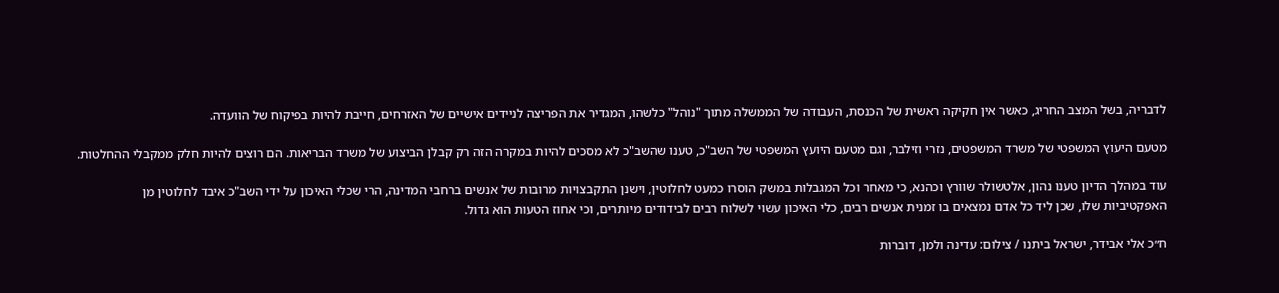לדבריה, בשל המצב החריג, כאשר אין חקיקה ראשית של הכנסת, העבודה של הממשלה מתוך "נוהל" כלשהו, המגדיר את הפריצה לניידים אישיים של האזרחים, חייבת להיות בפיקוח של הוועדה.

מטעם היעוץ המשפטי של משרד המשפטים, נזרי וזילבר, וגם מטעם היועץ המשפטי של השב"כ, טענו שהשב"כ לא מסכים להיות במקרה הזה רק קבלן הביצוע של משרד הבריאות. הם רוצים להיות חלק ממקבלי ההחלטות.

עוד במהלך הדיון טענו נהון, אלטשולר שוורץ וכהנא, כי מאחר וכל המגבלות במשק הוסרו כמעט לחלוטין, וישנן התקבצויות מרובות של אנשים ברחבי המדינה, הרי שכלי האיכון על ידי השב"כ איבד לחלוטין מן האפקטיביות שלו, שכן ליד כל אדם נמצאים בו זמנית אנשים רבים, כלי האיכון עשוי לשלוח רבים לבידודים מיותרים, וכי אחוז הטעות הוא גדול.

ח״כ אלי אבידר, ישראל ביתנו / צילום: עדינה ולמן, דוברות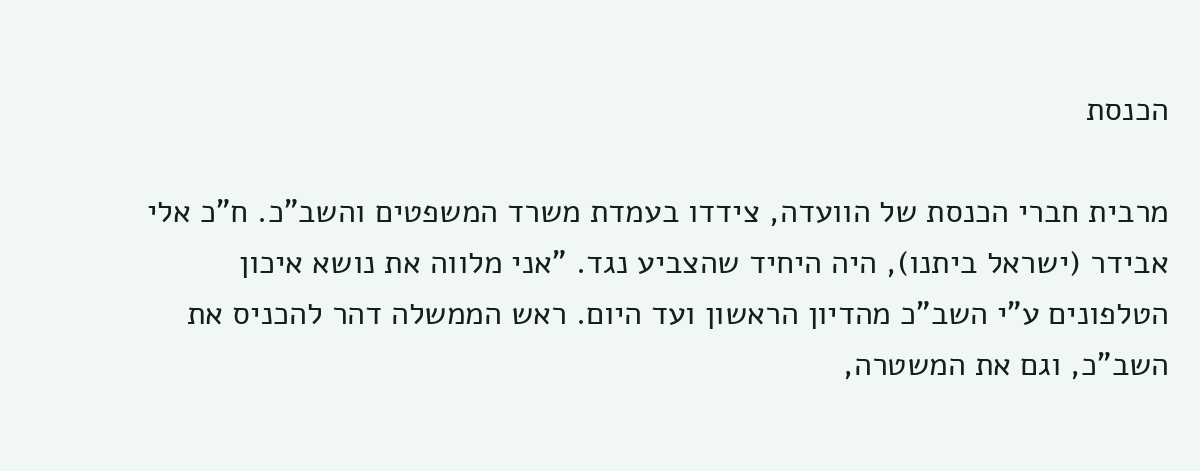הכנסת

מרבית חברי הכנסת של הוועדה, צידדו בעמדת משרד המשפטים והשב"כ. ח"כ אלי אבידר (ישראל ביתנו), היה היחיד שהצביע נגד. "אני מלווה את נושא איכון הטלפונים ע"י השב"כ מהדיון הראשון ועד היום. ראש הממשלה דהר להכניס את השב"כ, וגם את המשטרה,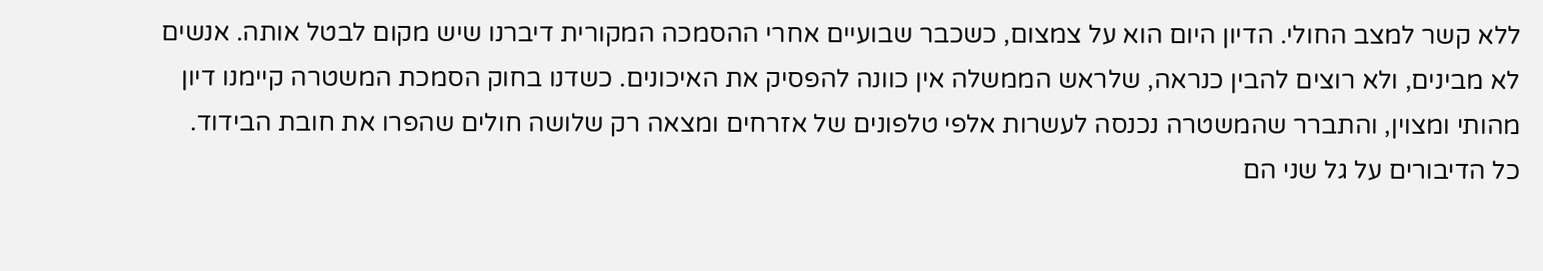ללא קשר למצב החולי. הדיון היום הוא על צמצום, כשכבר שבועיים אחרי ההסמכה המקורית דיברנו שיש מקום לבטל אותה. אנשים לא מבינים, ולא רוצים להבין כנראה, שלראש הממשלה אין כוונה להפסיק את האיכונים. כשדנו בחוק הסמכת המשטרה קיימנו דיון מהותי ומצוין, והתברר שהמשטרה נכנסה לעשרות אלפי טלפונים של אזרחים ומצאה רק שלושה חולים שהפרו את חובת הבידוד. כל הדיבורים על גל שני הם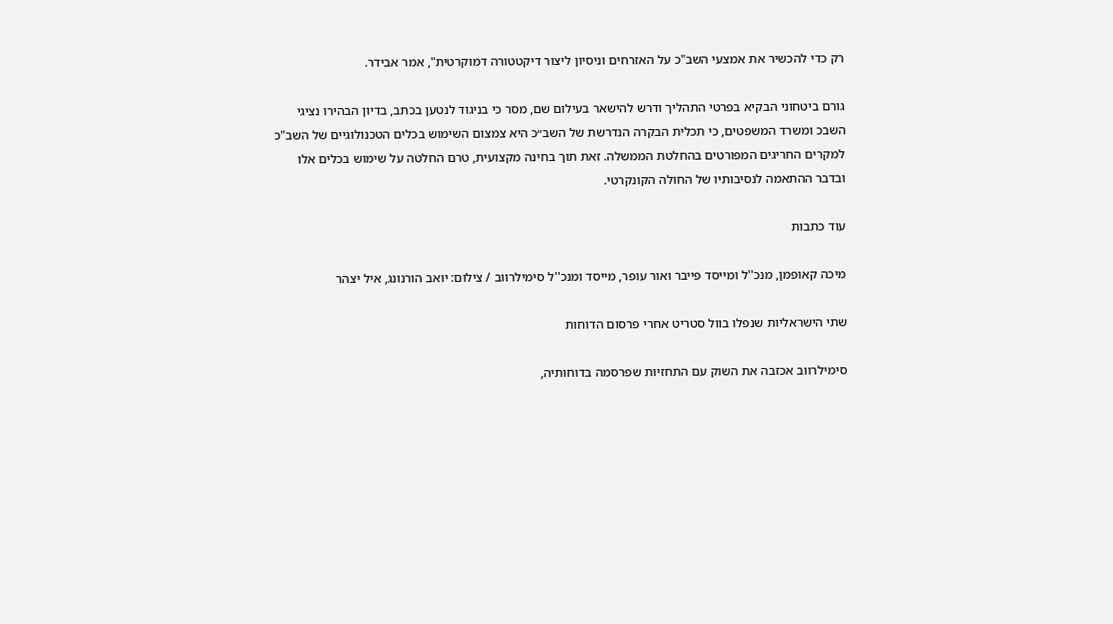רק כדי להכשיר את אמצעי השב"כ על האזרחים וניסיון ליצור דיקטטורה דמוקרטית", אמר אבידר.

גורם ביטחוני הבקיא בפרטי התהליך ודרש להישאר בעילום שם, מסר כי בניגוד לנטען בכתב, בדיון הבהירו נציגי השבכ ומשרד המשפטים, כי תכלית הבקרה הנדרשת של השב״כ היא צמצום השימוש בכלים הטכנולוגיים של השב"כ למקרים החריגים המפורטים בהחלטת הממשלה. זאת תוך בחינה מקצועית, טרם החלטה על שימוש בכלים אלו ובדבר ההתאמה לנסיבותיו של החולה הקונקרטי.

עוד כתבות

מיכה קאופמן, מנכ''ל ומייסד פייבר ואור עופר, מייסד ומנכ''ל סימילרווב / צילום: יואב הורנונג, איל יצהר

שתי הישראליות שנפלו בוול סטריט אחרי פרסום הדוחות

סימילרווב אכזבה את השוק עם התחזיות שפרסמה בדוחותיה,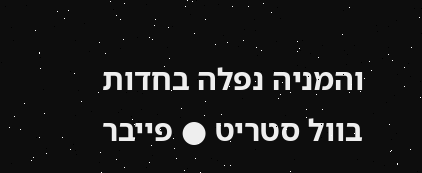והמניה נפלה בחדות בוול סטריט ● פייבר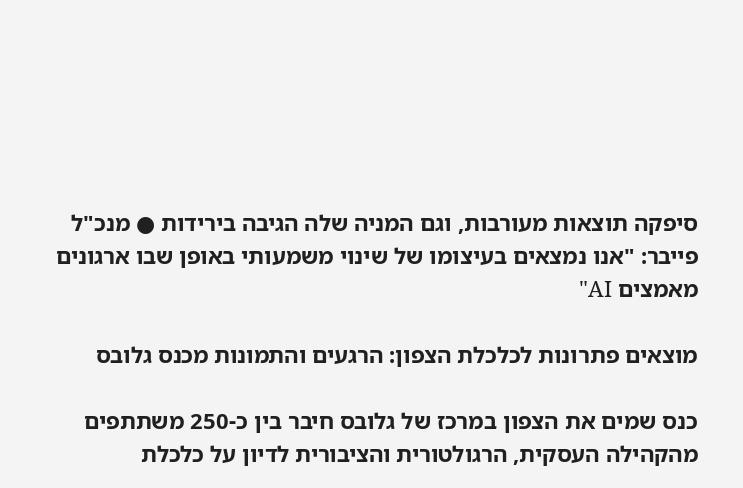סיפקה תוצאות מעורבות, וגם המניה שלה הגיבה בירידות ● מנכ"ל פייבר: "אנו נמצאים בעיצומו של שינוי משמעותי באופן שבו ארגונים מאמצים AI"

מוצאים פתרונות לכלכלת הצפון: הרגעים והתמונות מכנס גלובס

כנס שמים את הצפון במרכז של גלובס חיבר בין כ-250 משתתפים מהקהילה העסקית, הרגולטורית והציבורית לדיון על כלכלת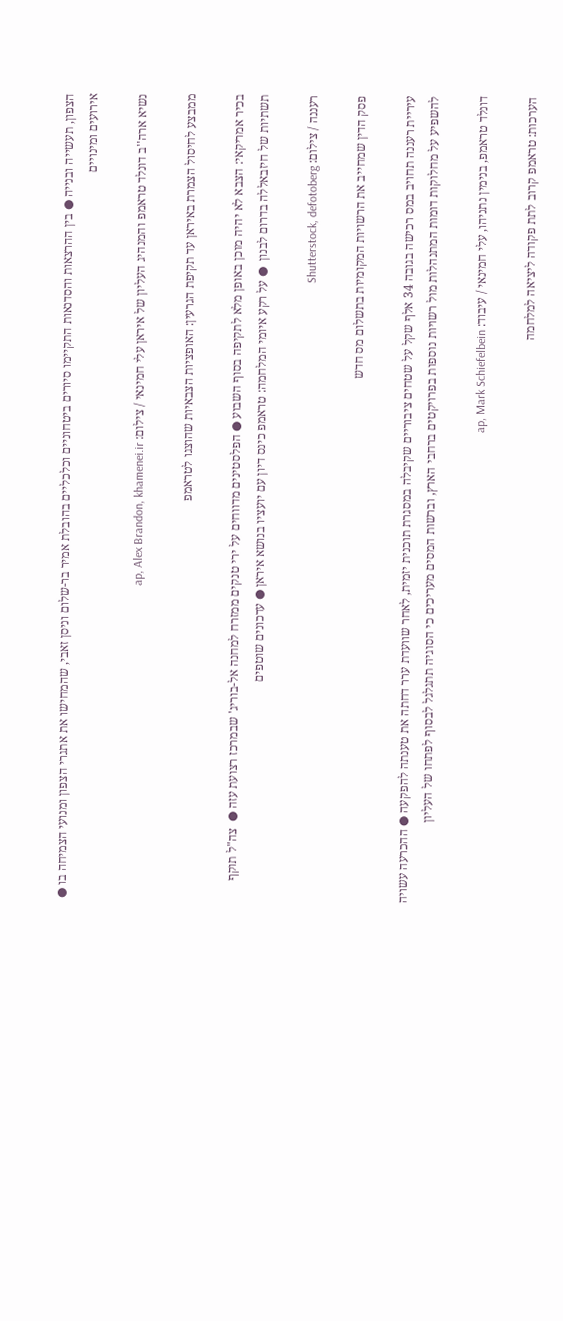הצפון, תעשייה ובנייה ● בין ההרצאות והסדנאות התקיימו סיורים ביטחוניים וכלכליים בהובלת אמיר בר-שלום וניסן זאבי, שהמחישו את אתגרי הצפון ומנועי הצמיחה בו ● אירועים ומינויים

נשיא ארה''ב דונלד טראמפ והמנהיג העליון של איראן עלי חמינאי / צילום: ap, Alex Brandon, khamenei.ir

ממבצע לחיסול הצמרת באיראן עד תקיפת הגרעין: האופציות הצבאיות שהוצגו לטראמפ

בכיר אמריקאי: הצבא לא יהיה מוכן באופן מלא לתקיפה בסוף השבוע ● הפלסטינים מדווחים על ירי טנקים ממזרח למחנה אל-בוריג' שבמרכז רצועת עזה ●  צה"ל תוקף תשתיות של חיזבאללה בדרום לבנון  ● על רקע איומי המלחמה: טראמפ כינס דיון עם יועציו בנושא איראן ● עדכונים שוטפים

רעננה / צילום: Shutterstock, defotoberg

פסק הדין שמחייב את הרשויות המקומיות בתשלום מס חדש

עיריית רעננה תחויב במס רכישה בגובה 34 אלף שקל על שטחים ציבוריים שקיבלה במסגרת תוכנית יזמית, לאחר שוועדת ערר דחתה את טענתה להפקעה ● ההכרעה עשויה להשפיע על מחלוקות דומות המתנהלות מול רשויות נוספות בפרויקטים ברחבי הארץ, וברשות המסים מעריכים כי הסוגיה תתגלגל לבסוף לפתחו של העליון

דונלד טראמפ, בנימין נתניהו, עלי חמינאי / עיבוד: ap, Mark Schiefelbein

הערכות: טראמפ קרוב לתת פקודה ליציאה למלחמה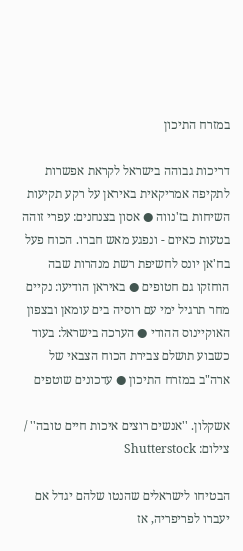במזרח התיכון

דריכות גבוהה בישראל לקראת אפשרות לתקיפה אמריקאית באיראן על רקע תקיעות השיחות בז'נווה ● אסון בצנחנים: עפרי זוהה בטעות כאיום - ונפגע מאש חברו. הכוח פעל בח'אן יונס לחשיפת רשת מנהרות שבה הוחזקו גם חטופים ● באיראן הודיעו: נקיים מחר תרגיל ימי עם רוסיה בים עומאן ובצפון האוקיינוס ההודי ● הערכה בישראל: בעוד כשבוע תושלם צבירת הכוח הצבאי של ארה"ב במזרח התיכון ● עדכונים שוטפים

אשקלון. ''אנשים רוצים איכות חיים טובה'' / צילום: Shutterstock

הבטיחו לישראלים שהנטו שלהם יגדל אם יעברו לפריפריה, אז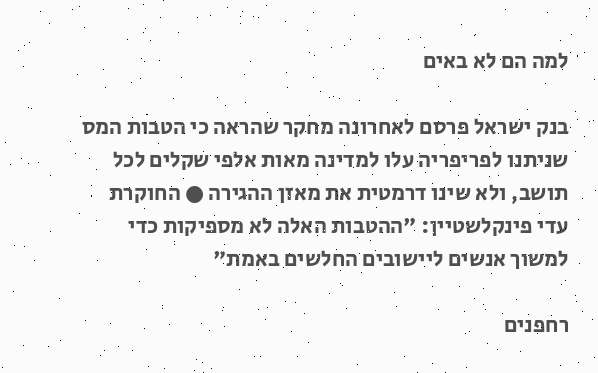למה הם לא באים

בנק ישראל פרסם לאחרונה מחקר שהראה כי הטבות המס שניתנו לפריפריה עלו למדינה מאות אלפי שקלים לכל תושב, ולא שינו דרמטית את מאזן ההגירה ● החוקרת עדי פינקלשטיין: "ההטבות האלה לא מספיקות כדי למשוך אנשים ליישובים החלשים באמת"

רחפנים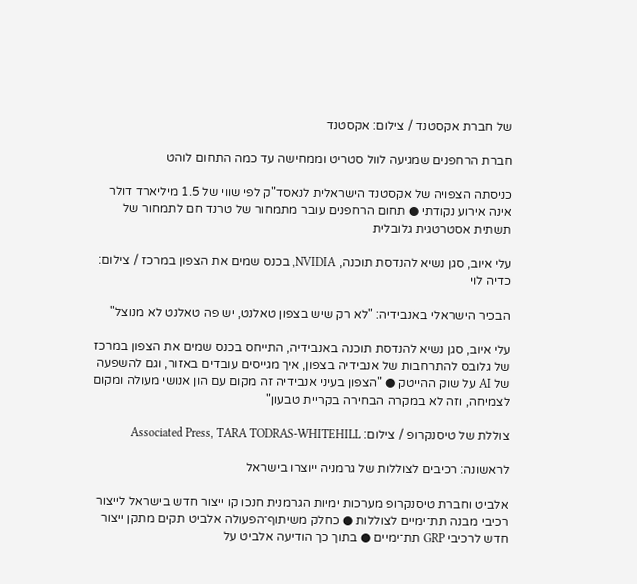של חברת אקסטנד / צילום: אקסטנד

חברת הרחפנים שמגיעה לוול סטריט וממחישה עד כמה התחום לוהט

כניסתה הצפויה של אקסטנד הישראלית לנאסד"ק לפי שווי של 1.5 מיליארד דולר אינה אירוע נקודתי ● תחום הרחפנים עובר מתמחור של טרנד חם לתמחור של תשתית אסטרטגית גלובלית

עלי איוב, סגן נשיא להנדסת תוכנה, NVIDIA, בכנס שמים את הצפון במרכז / צילום: כדיה לוי

הבכיר הישראלי באנבידיה: "לא רק שיש בצפון טאלנט, יש פה טאלנט לא מנוצל"

עלי איוב, סגן נשיא להנדסת תוכנה באנבידיה, התייחס בכנס שמים את הצפון במרכז של גלובס להתרחבות של אנבידיה בצפון, איך מגייסים עובדים באזור, וגם להשפעה של AI על שוק ההייטק ● "הצפון בעיני אנבידיה זה מקום עם הון אנושי מעולה ומקום לצמיחה, וזה לא במקרה הבחירה בקריית טבעון"

צוללת של טיסנקרופ / צילום: Associated Press, TARA TODRAS-WHITEHILL

לראשונה: רכיבים לצוללות של גרמניה ייוצרו בישראל

אלביט וחברת טיסנקרופ מערכות ימיות הגרמנית חנכו קו ייצור חדש בישראל לייצור רכיבי מבנה תת־ימיים לצוללות ● כחלק משיתוף־הפעולה אלביט תקים מתקן ייצור חדש לרכיבי GRP תת־ימיים ● בתוך כך הודיעה אלביט על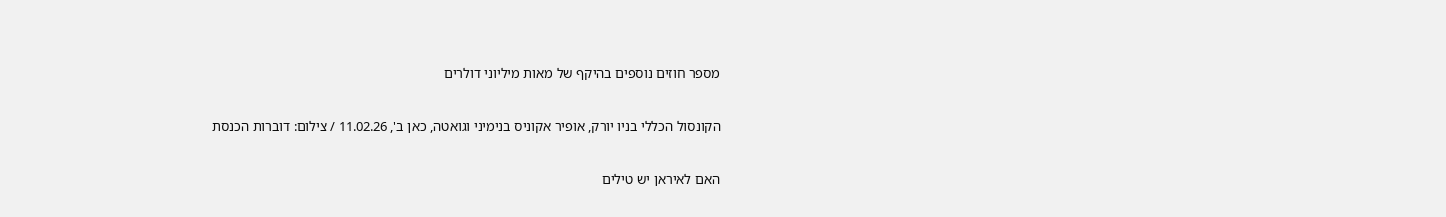מספר חוזים נוספים בהיקף של מאות מיליוני דולרים

הקונסול הכללי בניו יורק, אופיר אקוניס בנימיני וגואטה, כאן ב', 11.02.26 / צילום: דוברות הכנסת

האם לאיראן יש טילים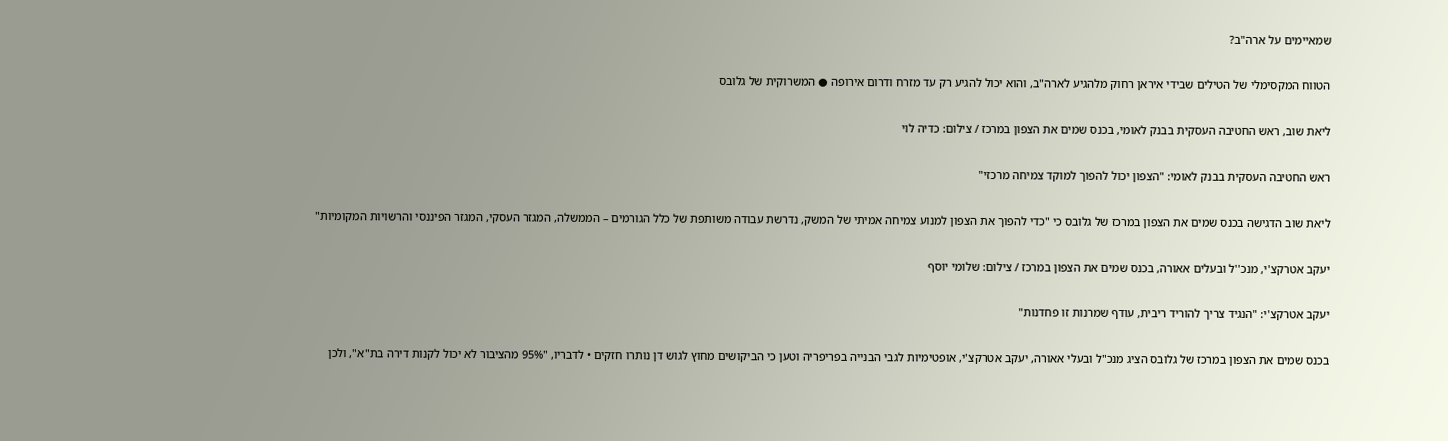שמאיימים על ארה"ב?

הטווח המקסימלי של הטילים שבידי איראן רחוק מלהגיע לארה"ב, והוא יכול להגיע רק עד מזרח ודרום אירופה ● המשרוקית של גלובס

ליאת שוב, ראש החטיבה העסקית בבנק לאומי, בכנס שמים את הצפון במרכז / צילום: כדיה לוי

ראש החטיבה העסקית בבנק לאומי: "הצפון יכול להפוך למוקד צמיחה מרכזי"

ליאת שוב הדגישה בכנס שמים את הצפון במרכז של גלובס כי "כדי להפוך את הצפון למנוע צמיחה אמיתי של המשק, נדרשת עבודה משותפת של כלל הגורמים – הממשלה, המגזר העסקי, המגזר הפיננסי והרשויות המקומיות"

יעקב אטרקצ'י, מנכ''ל ובעלים אאורה, בכנס שמים את הצפון במרכז / צילום: שלומי יוסף

יעקב אטרקצ'י: "הנגיד צריך להוריד ריבית, עודף שמרנות זו פחדנות"

בכנס שמים את הצפון במרכז של גלובס הציג מנכ"ל ובעלי אאורה, יעקב אטרקצ'י, אופטימיות לגבי הבנייה בפריפריה וטען כי הביקושים מחוץ לגוש דן נותרו חזקים • לדבריו, "95% מהציבור לא יכול לקנות דירה בת"א", ולכן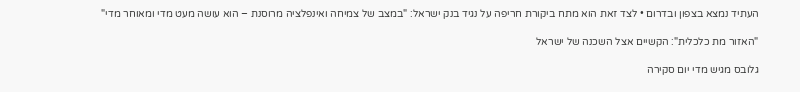העתיד נמצא בצפון ובדרום • לצד זאת הוא מתח ביקורת חריפה על נגיד בנק ישראל: "במצב של צמיחה ואינפלציה מרוסנת – הוא עושה מעט מדי ומאוחר מדי"

"האזור מת כלכלית": הקשיים אצל השכנה של ישראל

גלובס מגיש מדי יום סקירה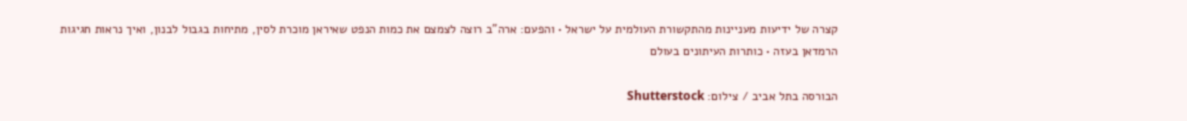קצרה של ידיעות מעניינות מהתקשורת העולמית על ישראל • והפעם: ארה"ב רוצה לצמצם את כמות הנפט שאיראן מוכרת לסין, מתיחות בגבול לבנון, ואיך נראות חגיגות הרמדאן בעזה • כותרות העיתונים בעולם

הבורסה בתל אביב / צילום: Shutterstock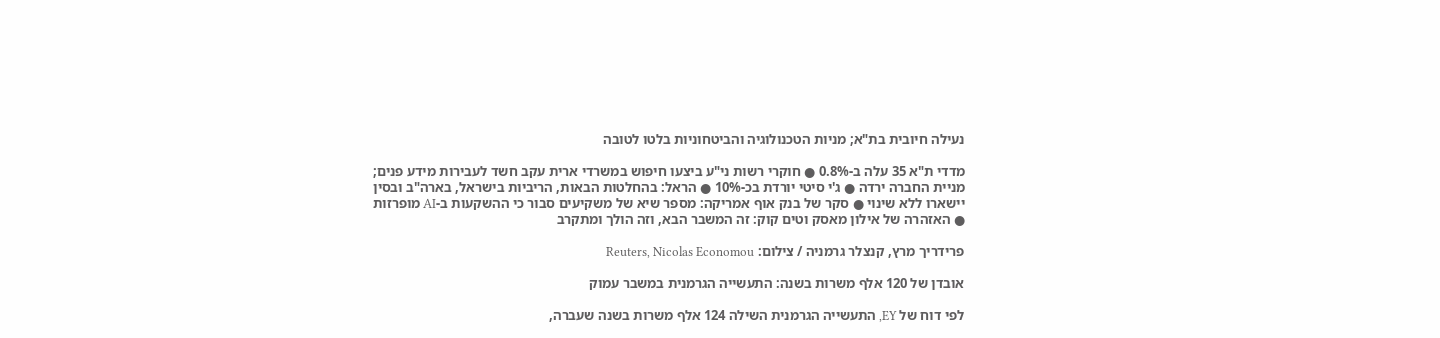נעילה חיובית בת"א; מניות הטכנולוגיה והביטחוניות בלטו לטובה

מדדי ת"א 35 עלה ב-0.8% ● חוקרי רשות ני"ע ביצעו חיפוש במשרדי ארית עקב חשד לעבירות מידע פנים; מניית החברה ירדה ● ג'י סיטי יורדת בכ-10% ● הראל: בהחלטות הבאות, הריביות בישראל, בארה"ב ובסין יישארו ללא שינוי ● סקר של בנק אוף אמריקה: מספר שיא של משקיעים סבור כי ההשקעות ב-AI מופרזות ● האזהרה של אילון מאסק וטים קוק: זה המשבר הבא, וזה הולך ומתקרב

פרידריך מרץ, קנצלר גרמניה / צילום: Reuters, Nicolas Economou

אובדן של 120 אלף משרות בשנה: התעשייה הגרמנית במשבר עמוק

לפי דוח של EY, התעשייה הגרמנית השילה 124 אלף משרות בשנה שעברה,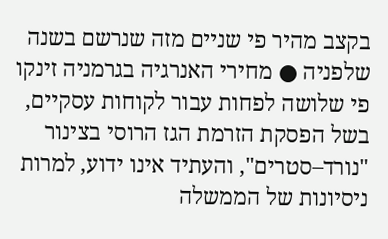בקצב מהיר פי שניים מזה שנרשם בשנה שלפניה ● מחירי האנרגיה בגרמניה זינקו פי שלושה לפחות עבור לקוחות עסקיים, בשל הפסקת הזרמת הגז הרוסי בצינור "נורד–סטרים", והעתיד אינו ידוע, למרות ניסיונות של הממשלה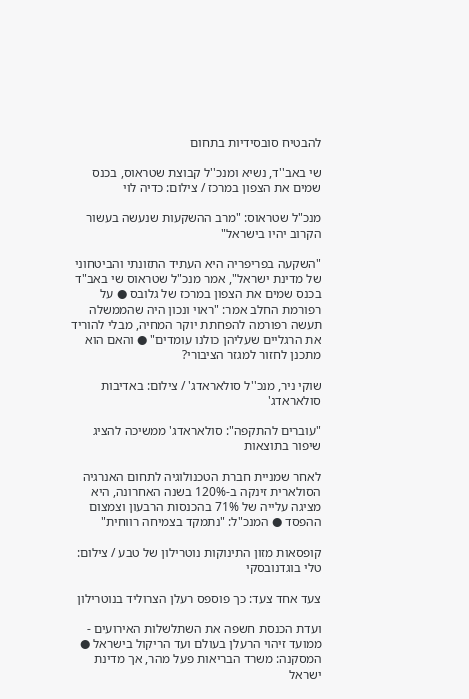להבטיח סובסידיות בתחום

שי באב''ד, נשיא ומנכ''ל קבוצת שטראוס, בכנס שמים את הצפון במרכז / צילום: כדיה לוי

מנכ"ל שטראוס: "מרב ההשקעות שנעשה בעשור הקרוב יהיו בישראל"

"השקעה בפריפריה היא העתיד התזונתי והביטחוני של מדינת ישראל", אמר מנכ"ל שטראוס שי באב"ד בכנס שמים את הצפון במרכז של גלובס ● על רפורמת החלב אמר: "ראוי ונכון היה שהממשלה תעשה רפורמה להפחתת יוקר המחיה, מבלי להוריד את הרגליים שעליהן כולנו עומדים" ● והאם הוא מתכנן לחזור למגזר הציבורי?

שוקי ניר, מנכ''ל סולאראדג' / צילום: באדיבות סולאראדג'

"עוברים להתקפה": סולאראדג' ממשיכה להציג שיפור בתוצאות

לאחר שמניית חברת הטכנולוגיה לתחום האנרגיה הסולארית זינקה ב-120% בשנה האחרונה, היא מציגה עלייה של 71% בהכנסות הרבעון וצמצום ההפסד ● המנכ"ל: "נתמקד בצמיחה רווחית"

קופסאות מזון התינוקות נוטרילון של טבע / צילום: טלי בוגדנובסקי

צעד אחד צעד: כך פוספס רעלן הצרוליד בנוטרילון

ועדת הכנסת חשפה את השתלשלות האירועים - ממועד זיהוי הרעלן בעולם ועד הריקול בישראל ● המסקנה: משרד הבריאות פעל מהר, אך מדינת ישראל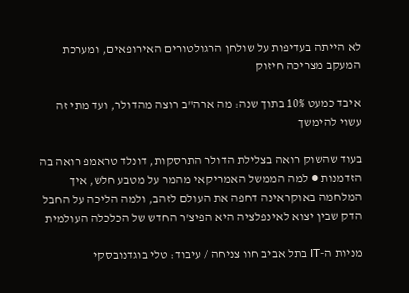לא הייתה בעדיפות על שולחן הרגולטורים האירופאים, ומערכת המעקב מצריכה חיזוק

איבד כמעט 10% בתוך שנה: מה ארה"ב רוצה מהדולר, ועד מתי זה עשוי להימשך

בעוד שהשוק רואה בצלילת הדולר התרסקות, דונלד טראמפ רואה בה הזדמנות ● למה הממשל האמריקאי מהמר על מטבע חלש, איך המלחמה באוקראינה דחפה את העולם לזהב, ולמה הליכה על החבל הדק שבין יצוא לאינפלציה היא הפיצ'ר החדש של הכלכלה העולמית

מניות ה-IT בתל אביב חוו צניחה / עיבוד: טלי בוגדנובסקי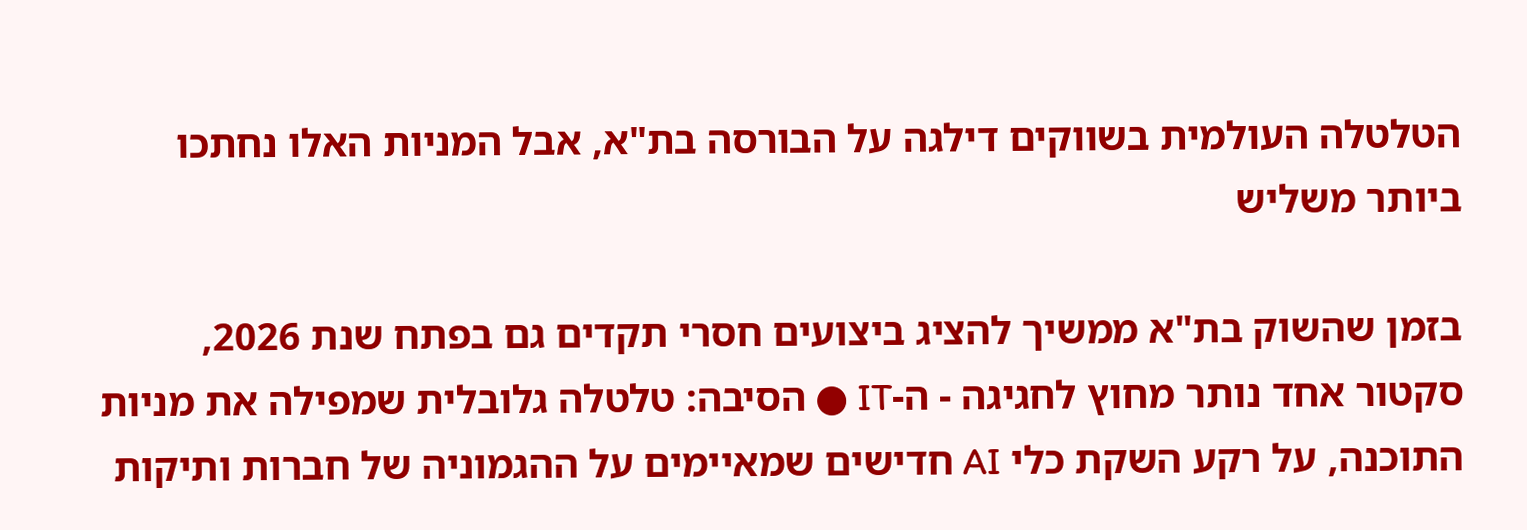הטלטלה העולמית בשווקים דילגה על הבורסה בת"א, אבל המניות האלו נחתכו ביותר משליש

בזמן שהשוק בת"א ממשיך להציג ביצועים חסרי תקדים גם בפתח שנת 2026, סקטור אחד נותר מחוץ לחגיגה - ה-IT ● הסיבה: טלטלה גלובלית שמפילה את מניות התוכנה, על רקע השקת כלי AI חדישים שמאיימים על ההגמוניה של חברות ותיקות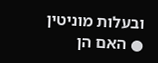ובעלות מוניטין ● האם הן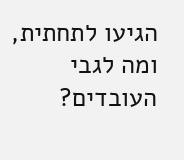הגיעו לתחתית, ומה לגבי העובדים?